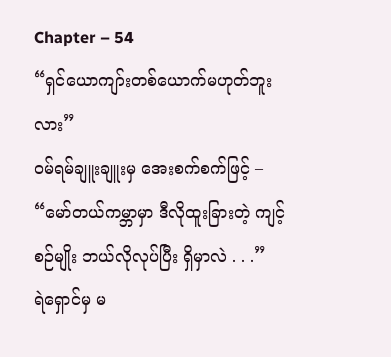Chapter – 54
“ရှင်ယောကျာ်းတစ်ယောက်မဟုတ်ဘူးလား”
၀မ်ရမ်ချူးချူးမှ အေးစက်စက်ဖြင့် –
“မော်တယ်ကမ္ဘာမှာ ဒီလိုထူးခြားတဲ့ ကျင့်စဉ်မျိုး ဘယ်လိုလုပ်ပြီး ရှိမှာလဲ . . .”
ရဲရှောင်မှ မ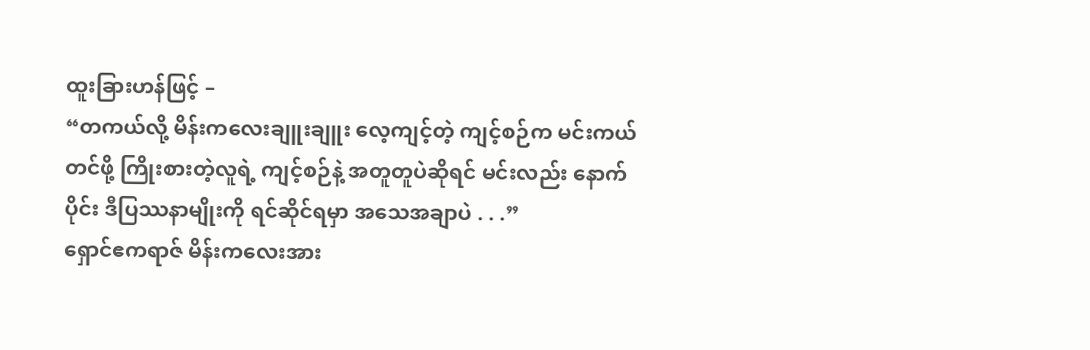ထူးခြားဟန်ဖြင့် –
“တကယ်လို့ မိန်းကလေးချူးချူး လေ့ကျင့်တဲ့ ကျင့်စဉ်က မင်းကယ်တင်ဖို့ ကြိုးစားတဲ့လူရဲ့ ကျင့်စဉ်နဲ့ အတူတူပဲဆိုရင် မင်းလည်း နောက်ပိုင်း ဒီပြဿနာမျိုးကို ရင်ဆိုင်ရမှာ အသေအချာပဲ . . .”
ရှောင်ဧကရာဇ် မိန်းကလေးအား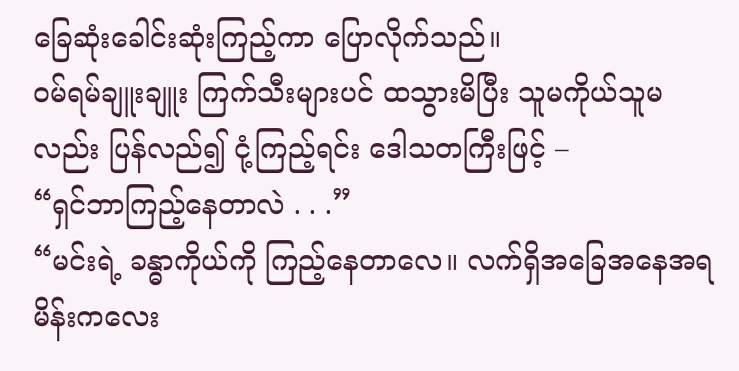ခြေဆုံးခေါင်းဆုံးကြည့်ကာ ပြောလိုက်သည်။
၀မ်ရမ်ချူးချူး ကြက်သီးများပင် ထသွားမိပြီး သူမကိုယ်သူမလည်း ပြန်လည်၍ ငုံ့ကြည့်ရင်း ဒေါသတကြီးဖြင့် –
“ရှင်ဘာကြည့်နေတာလဲ . . .”
“မင်းရဲ့ ခန္ဓာကိုယ်ကို ကြည့်နေတာလေ။ လက်ရှိအခြေအနေအရ မိန်းကလေး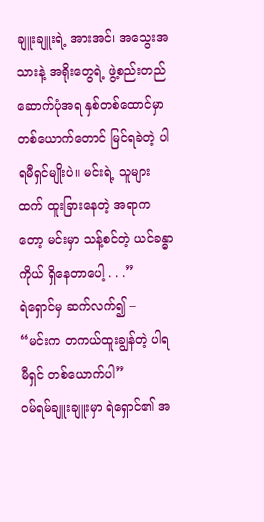ချူးချူးရဲ့ အားအင်၊ အသွေးအသားနဲ့ အရိုးတွေရဲ့ ဖွဲ့စည်းတည်ဆောက်ပုံအရ နှစ်တစ်ထောင်မှာ တစ်ယောက်တောင် မြင်ရခဲတဲ့ ပါရမီရှင်မျိုးပဲ။ မင်းရဲ့ သူများထက် ထူးခြားနေတဲ့ အရာကတော့ မင်းမှာ သန့်စင်တဲ့ ယင်ခန္ဓာကိုယ် ရှိနေတာပေါ့ . . .”
ရဲရှောင်မှ ဆက်လက်၍ –
“မင်းက တကယ်ထူးချွန်တဲ့ ပါရမီရှင် တစ်ယောက်ပါ”
၀မ်ရမ်ချူးချူးမှာ ရဲရှောင်၏ အ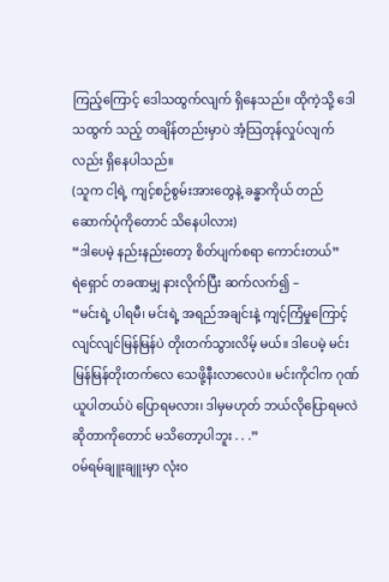ကြည့်ကြောင့် ဒေါသထွက်လျက် ရှိနေသည်။ ထိုကဲ့သို့ ဒေါသထွက် သည့် တချိန်တည်းမှာပဲ အံ့သြတုန်လှုပ်လျက်လည်း ရှိနေပါသည်။
(သူက ငါ့ရဲ့ ကျင့်စဉ်စွမ်းအားတွေနဲ့ ခန္ဓာကိုယ် တည်ဆောက်ပုံကိုတောင် သိနေပါလား)
“ဒါပေမဲ့ နည်းနည်းတော့ စိတ်ပျက်စရာ ကောင်းတယ်”
ရဲရှောင် တခဏမျှ နားလိုက်ပြီး ဆက်လက်၍ –
“မင်းရဲ့ ပါရမီ၊ မင်းရဲ့ အရည်အချင်းနဲ့ ကျင့်ကြံမှုကြောင့် လျင်လျင်မြန်မြန်ပဲ တိုးတက်သွားလိမ့် မယ်။ ဒါပေမဲ့ မင်းမြန်မြန်တိုးတက်လေ သေဖို့နီးလာလေပဲ။ မင်းကိုငါက ဂုဏ်ယူပါတယ်ပဲ ပြောရမလား၊ ဒါမှမဟုတ် ဘယ်လိုပြောရမလဲ ဆိုတာကိုတောင် မသိတော့ပါဘူး . . .”
၀မ်ရမ်ချူးချူးမှာ လုံးဝ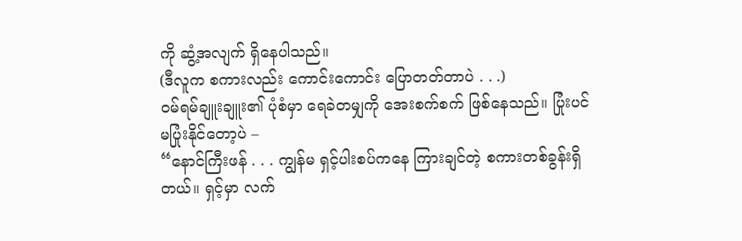ကို ဆွံ့အလျက် ရှိနေပါသည်။
(ဒီလူက စကားလည်း ကောင်းကောင်း ပြောတတ်တာပဲ . . .)
၀မ်ရမ်ချူးချူး၏ ပုံစံမှာ ရေခဲတမျှကို အေးစက်စက် ဖြစ်နေသည်။ ပြုံးပင် မပြုံးနိုင်တော့ပဲ –
“နောင်ကြီးဖန် . . . ကျွန်မ ရှင့်ပါးစပ်ကနေ ကြားချင်တဲ့ စကားတစ်ခွန်းရှိတယ်။ ရှင့်မှာ လက်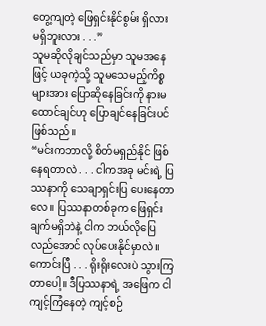တွေ့ကျတဲ့ ဖြေရှင်းနိုင်စွမ်း ရှိလား မရှိဘူးလား . . .”
သူမဆိုလိုချင်သည်မှာ သူမအနေဖြင့် ယခုကဲ့သို့ သူမသေမည့်ကိစ္စများအား ပြောဆိုနေခြင်းကို နားမထောင်ချင်ဟု ပြောချင်နေခြင်းပင် ဖြစ်သည်။
“မင်းကဘာလို့ စိတ်မရှည်နိုင် ဖြစ်နေရတာလဲ . . . ငါကအခု မင်းရဲ့ ပြဿနာကို သေချာရှင်းပြ ပေးနေတာလေ။ ပြဿနာတစ်ခုက ဖြေရှင်းချက်မရှိဘဲနဲ့ ငါက ဘယ်လိုပြေလည်အောင် လုပ်ပေးနိုင်မှာလဲ။ ကောင်းပြီ . . . ရိုးရိုးလေးပဲ သွားကြတာပေါ့။ ဒီပြဿနာရဲ့ အဖြေက ငါကျင့်ကြံနေတဲ့ ကျင့်စဉ်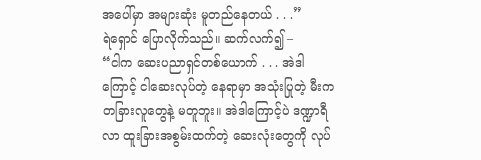အပေါ်မှာ အများဆုံး မူတည်နေတယ် . . .”
ရဲရှောင် ပြောလိုက်သည်။ ဆက်လက်၍ –
“ငါက ဆေးပညာရှင်တစ်ယောက် . . . အဲဒါကြောင့် ငါဆေးလုပ်တဲ့ နေရာမှာ အသုံးပြုတဲ့ မီးက တခြားလူတွေနဲ့ မတူဘူး။ အဲဒါကြောင့်ပဲ ဒဏ္ဍာရီလာ ထူးခြားအစွမ်းထက်တဲ့ ဆေးလုံးတွေကို လုပ်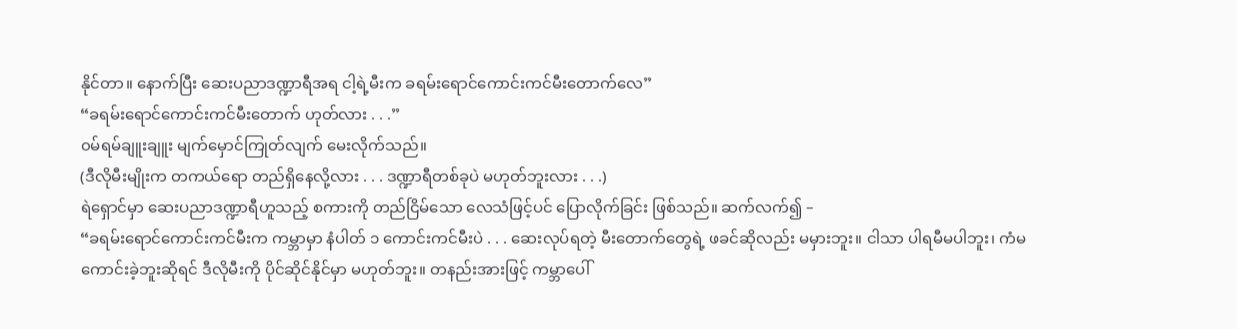နိုင်တာ။ နောက်ပြီး ဆေးပညာဒဏ္ဍာရီအရ ငါ့ရဲ့မီးက ခရမ်းရောင်ကောင်းကင်မီးတောက်လေ”
“ခရမ်းရောင်ကောင်းကင်မီးတောက် ဟုတ်လား . . .”
၀မ်ရမ်ချူးချူး မျက်မှောင်ကြုတ်လျက် မေးလိုက်သည်။
(ဒီလိုမီးမျိုးက တကယ်ရော တည်ရှိနေလို့လား . . . ဒဏ္ဍာရီတစ်ခုပဲ မဟုတ်ဘူးလား . . .)
ရဲရှောင်မှာ ဆေးပညာဒဏ္ဍာရီဟူသည့် စကားကို တည်ငြိမ်သော လေသံဖြင့်ပင် ပြောလိုက်ခြင်း ဖြစ်သည်။ ဆက်လက်၍ –
“ခရမ်းရောင်ကောင်းကင်မီးက ကမ္ဘာမှာ နံပါတ် ၁ ကောင်းကင်မီးပဲ . . . ဆေးလုပ်ရတဲ့ မီးတောက်တွေရဲ့ ဖခင်ဆိုလည်း မမှားဘူး။ ငါသာ ပါရမီမပါဘူး၊ ကံမကောင်းခဲ့ဘူးဆိုရင် ဒီလိုမီးကို ပိုင်ဆိုင်နိုင်မှာ မဟုတ်ဘူး။ တနည်းအားဖြင့် ကမ္ဘာပေါ်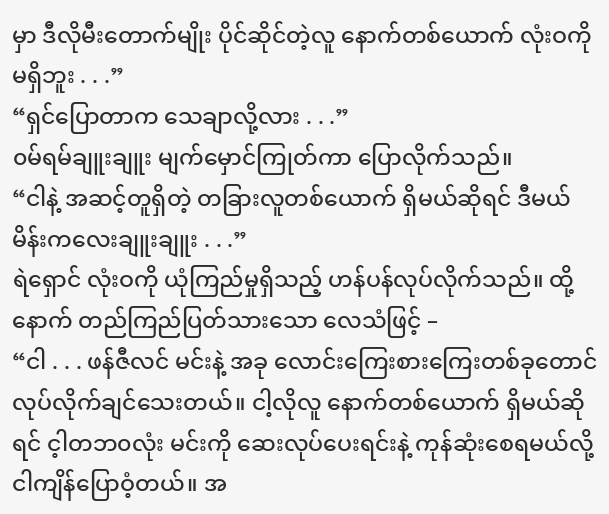မှာ ဒီလိုမီးတောက်မျိုး ပိုင်ဆိုင်တဲ့လူ နောက်တစ်ယောက် လုံးဝကို မရှိဘူး . . .”
“ရှင်ပြောတာက သေချာလို့လား . . .”
၀မ်ရမ်ချူးချူး မျက်မှောင်ကြုတ်ကာ ပြောလိုက်သည်။
“ငါနဲ့ အဆင့်တူရှိတဲ့ တခြားလူတစ်ယောက် ရှိမယ်ဆိုရင် ဒီမယ် မိန်းကလေးချူးချူး . . .”
ရဲရှောင် လုံးဝကို ယုံကြည်မှုရှိသည့် ဟန်ပန်လုပ်လိုက်သည်။ ထို့နောက် တည်ကြည်ပြတ်သားသော လေသံဖြင့် –
“ငါ . . . ဖန်ဇီလင် မင်းနဲ့ အခု လောင်းကြေးစားကြေးတစ်ခုတောင် လုပ်လိုက်ချင်သေးတယ်။ ငါ့လိုလူ နောက်တစ်ယောက် ရှိမယ်ဆိုရင် င့ါတဘ၀လုံး မင်းကို ဆေးလုပ်ပေးရင်းနဲ့ ကုန်ဆုံးစေရမယ်လို့ ငါကျိန်ပြောဝံ့တယ်။ အ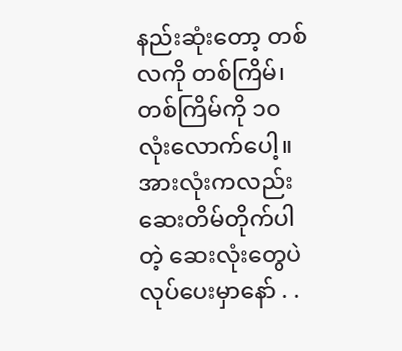နည်းဆုံးတော့ တစ်လကို တစ်ကြိမ်၊ တစ်ကြိမ်ကို ၁၀ လုံးလောက်ပေါ့။ အားလုံးကလည်း ဆေးတိမ်တိုက်ပါတဲ့ ဆေးလုံးတွေပဲ လုပ်ပေးမှာနော် . .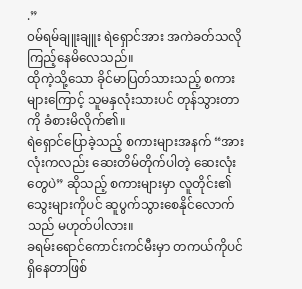.”
၀မ်ရမ်ချူးချူး ရဲရှောင်အား အကဲခတ်သလို ကြည့်နေမိလေသည်။
ထိုကဲ့သို့သော ခိုင်မာပြတ်သားသည့် စကားများကြောင့် သူမနှလုံးသားပင် တုန်သွားတာကို ခံစားမိလိုက်၏။
ရဲရှောင်ပြောခဲ့သည့် စကားများအနက် “အားလုံးကလည်း ဆေးတိမ်တိုက်ပါတဲ့ ဆေးလုံးတွေပဲ” ဆိုသည့် စကားများမှာ လူတိုင်း၏ သွေးများကိုပင် ဆူပွက်သွားစေနိုင်လောက်သည် မဟုတ်ပါလား။
ခရမ်းရောင်ကောင်းကင်မီးမှာ တကယ်ကိုပင် ရှိနေတာဖြစ်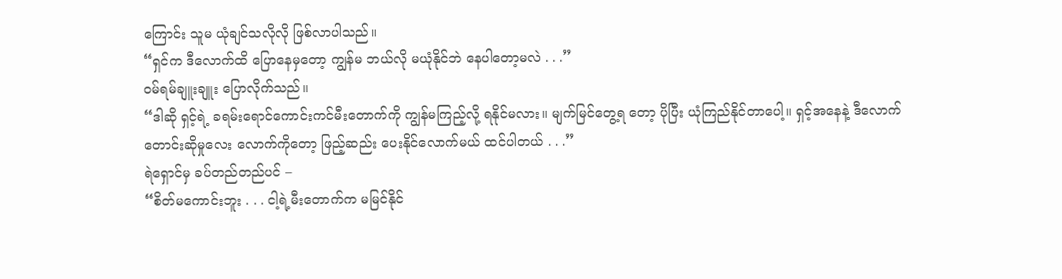ကြောင်း သူမ ယုံချင်သလိုလို ဖြစ်လာပါသည်။
“ရှင်က ဒီလောက်ထိ ပြောနေမှတော့ ကျွန်မ ဘယ်လို မယုံနိုင်ဘဲ နေပါတော့မလဲ . . .”
၀မ်ရမ်ချူးချူး ပြောလိုက်သည်။
“ဒါဆို ရှင့်ရဲ့ ခရမ်းရောင်ကောင်းကင်မီးတောက်ကို ကျွန်မကြည့်လို့ ရနိုင်မလား။ မျက်မြင်တွေ့ရ တော့ ပိုပြီး ယုံကြည်နိုင်တာပေါ့။ ရှင့်အနေနဲ့ ဒီလောက်တောင်းဆိုမှုလေး လောက်ကိုတော့ ဖြည့်ဆည်း ပေးနိုင်လောက်မယ် ထင်ပါတယ် . . .”
ရဲရှောင်မှ ခပ်တည်တည်ပင် –
“စိတ်မကောင်းဘူး . . . ငါ့ရဲ့မီးတောက်က မမြင်နိုင်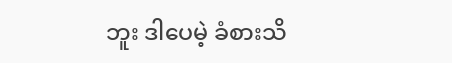ဘူး ဒါပေမဲ့ ခံစားသိ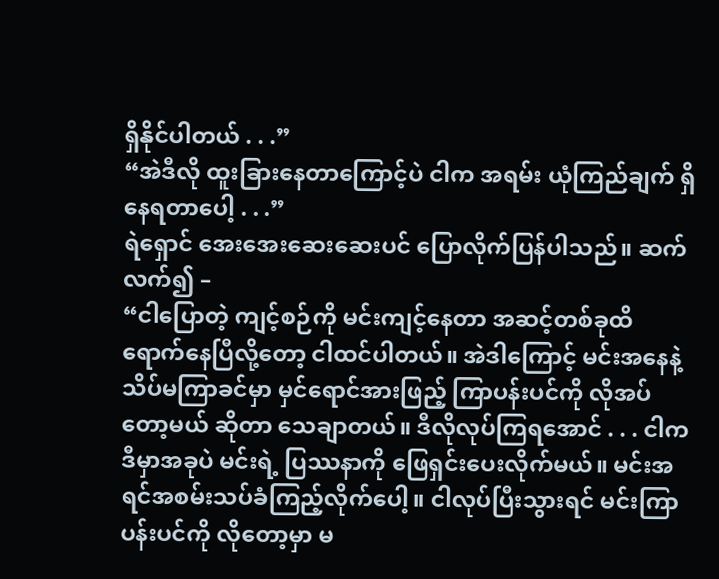ရှိနိုင်ပါတယ် . . .”
“အဲဒီလို ထူးခြားနေတာကြောင့်ပဲ ငါက အရမ်း ယုံကြည်ချက် ရှိနေရတာပေါ့ . . .”
ရဲရှောင် အေးအေးဆေးဆေးပင် ပြောလိုက်ပြန်ပါသည်။ ဆက်လက်၍ –
“ငါပြောတဲ့ ကျင့်စဉ်ကို မင်းကျင့်နေတာ အဆင့်တစ်ခုထိ ရောက်နေပြီလို့တော့ ငါထင်ပါတယ်။ အဲဒါကြောင့် မင်းအနေနဲ့ သိပ်မကြာခင်မှာ မှင်ရောင်အားဖြည့် ကြာပန်းပင်ကို လိုအပ်တော့မယ် ဆိုတာ သေချာတယ်။ ဒီလိုလုပ်ကြရအောင် . . . ငါက ဒီမှာအခုပဲ မင်းရဲ့ ပြဿနာကို ဖြေရှင်းပေးလိုက်မယ်။ မင်းအရင်အစမ်းသပ်ခံကြည့်လိုက်ပေါ့။ ငါလုပ်ပြီးသွားရင် မင်းကြာပန်းပင်ကို လိုတော့မှာ မ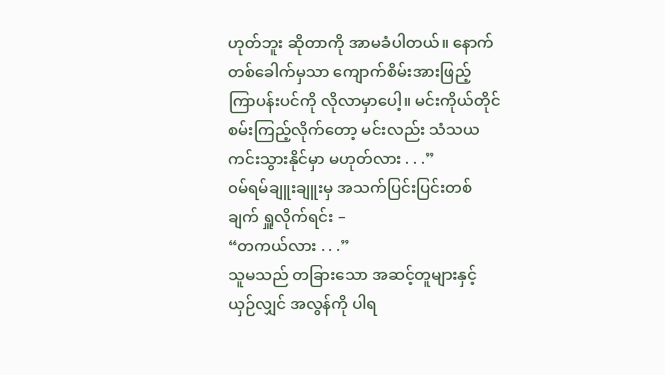ဟုတ်ဘူး ဆိုတာကို အာမခံပါတယ်။ နောက်တစ်ခေါက်မှသာ ကျောက်စိမ်းအားဖြည့် ကြာပန်းပင်ကို လိုလာမှာပေါ့။ မင်းကိုယ်တိုင် စမ်းကြည့်လိုက်တော့ မင်းလည်း သံသယ ကင်းသွားနိုင်မှာ မဟုတ်လား . . .”
၀မ်ရမ်ချူးချူးမှ အသက်ပြင်းပြင်းတစ်ချက် ရှူလိုက်ရင်း –
“တကယ်လား . . .”
သူမသည် တခြားသော အဆင့်တူများနှင့် ယှဉ်လျှင် အလွန်ကို ပါရ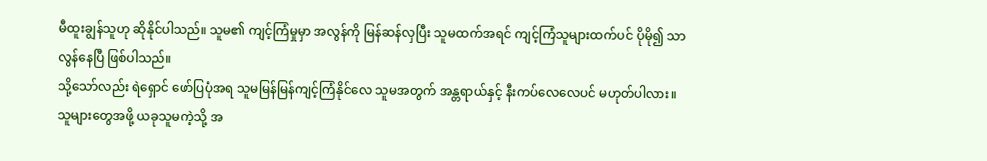မီထူးချွန်သူဟု ဆိုနိုင်ပါသည်။ သူမ၏ ကျင့်ကြံမှုမှာ အလွန်ကို မြန်ဆန်လှပြီး သူမထက်အရင် ကျင့်ကြံသူများထက်ပင် ပိုမို၍ သာလွန်နေပြီ ဖြစ်ပါသည်။
သို့သော်လည်း ရဲရှောင် ဖော်ပြပုံအရ သူမမြန်မြန်ကျင့်ကြံနိုင်လေ သူမအတွက် အန္တရာယ်နှင့် နီးကပ်လေလေပင် မဟုတ်ပါလား။
သူများတွေအဖို့ ယခုသူမကဲ့သို့ အ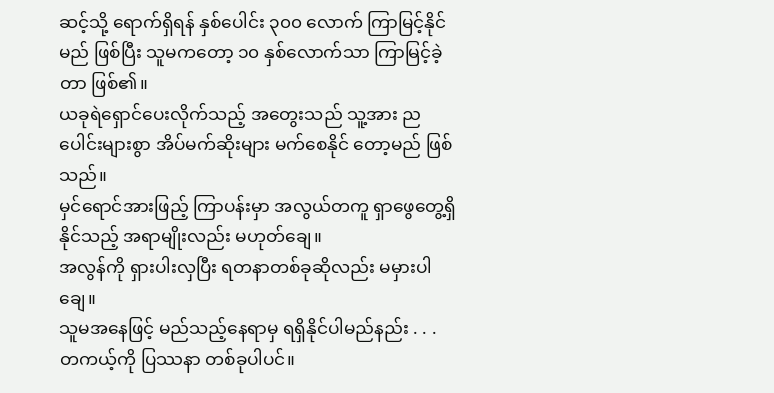ဆင့်သို့ ရောက်ရှိရန် နှစ်ပေါင်း ၃၀၀ လောက် ကြာမြင့်နိုင်မည် ဖြစ်ပြီး သူမကတော့ ၁၀ နှစ်လောက်သာ ကြာမြင့်ခဲ့တာ ဖြစ်၏။
ယခုရဲရှောင်ပေးလိုက်သည့် အတွေးသည် သူ့အား ညပေါင်းများစွာ အိပ်မက်ဆိုးများ မက်စေနိုင် တော့မည် ဖြစ်သည်။
မှင်ရောင်အားဖြည့် ကြာပန်းမှာ အလွယ်တကူ ရှာဖွေတွေ့ရှိနိုင်သည့် အရာမျိုးလည်း မဟုတ်ချေ။
အလွန်ကို ရှားပါးလှပြီး ရတနာတစ်ခုဆိုလည်း မမှားပါချေ။
သူမအနေဖြင့် မည်သည့်နေရာမှ ရရှိနိုင်ပါမည်နည်း . . .
တကယ့်ကို ပြဿနာ တစ်ခုပါပင်။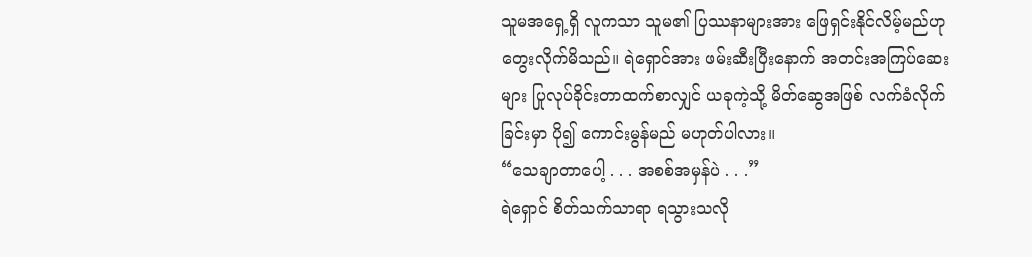သူမအရှေ့ရှိ လူကသာ သူမ၏ ပြဿနာများအား ဖြေရှင်းနိုင်လိမ့်မည်ဟု တွေးလိုက်မိသည်။ ရဲရှောင်အား ဖမ်းဆီးပြီးနောက် အတင်းအကြပ်ဆေးများ ပြုလုပ်ခိုင်းတာထက်စာလျှင် ယခုကဲ့သို့ မိတ်ဆွေအဖြစ် လက်ခံလိုက်ခြင်းမှာ ပို၍ ကောင်းမွန်မည် မဟုတ်ပါလား။
“သေချာတာပေါ့ . . . အစစ်အမှန်ပဲ . . .”
ရဲရှောင် စိတ်သက်သာရာ ရသွားသလို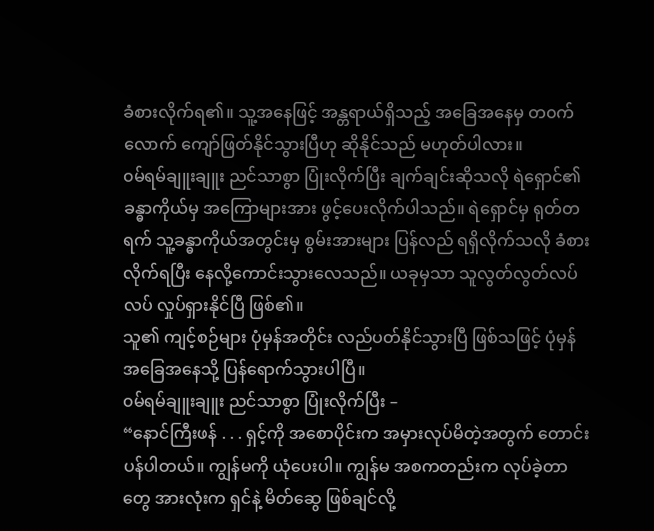ခံစားလိုက်ရ၏။ သူ့အနေဖြင့် အန္တရာယ်ရှိသည့် အခြေအနေမှ တ၀က်လောက် ကျော်ဖြတ်နိုင်သွားပြီဟု ဆိုနိုင်သည် မဟုတ်ပါလား။
၀မ်ရမ်ချူးချူး ညင်သာစွာ ပြုံးလိုက်ပြီး ချက်ချင်းဆိုသလို ရဲရှောင်၏ ခန္ဓာကိုယ်မှ အကြောများအား ဖွင့်ပေးလိုက်ပါသည်။ ရဲရှောင်မှ ရုတ်တရက် သူ့ခန္ဓာကိုယ်အတွင်းမှ စွမ်းအားများ ပြန်လည် ရရှိလိုက်သလို ခံစားလိုက်ရပြီး နေလို့ကောင်းသွားလေသည်။ ယခုမှသာ သူလွတ်လွတ်လပ်လပ် လှုပ်ရှားနိုင်ပြီ ဖြစ်၏။
သူ၏ ကျင့်စဉ်များ ပုံမှန်အတိုင်း လည်ပတ်နိုင်သွားပြီ ဖြစ်သဖြင့် ပုံမှန်အခြေအနေသို့ ပြန်ရောက်သွားပါပြီ။
၀မ်ရမ်ချူးချူး ညင်သာစွာ ပြုံးလိုက်ပြီး –
“နောင်ကြီးဖန် . . . ရှင့်ကို အစောပိုင်းက အမှားလုပ်မိတဲ့အတွက် တောင်းပန်ပါတယ်။ ကျွန်မကို ယုံပေးပါ။ ကျွန်မ အစကတည်းက လုပ်ခဲ့တာတွေ အားလုံးက ရှင်နဲ့ မိတ်ဆွေ ဖြစ်ချင်လို့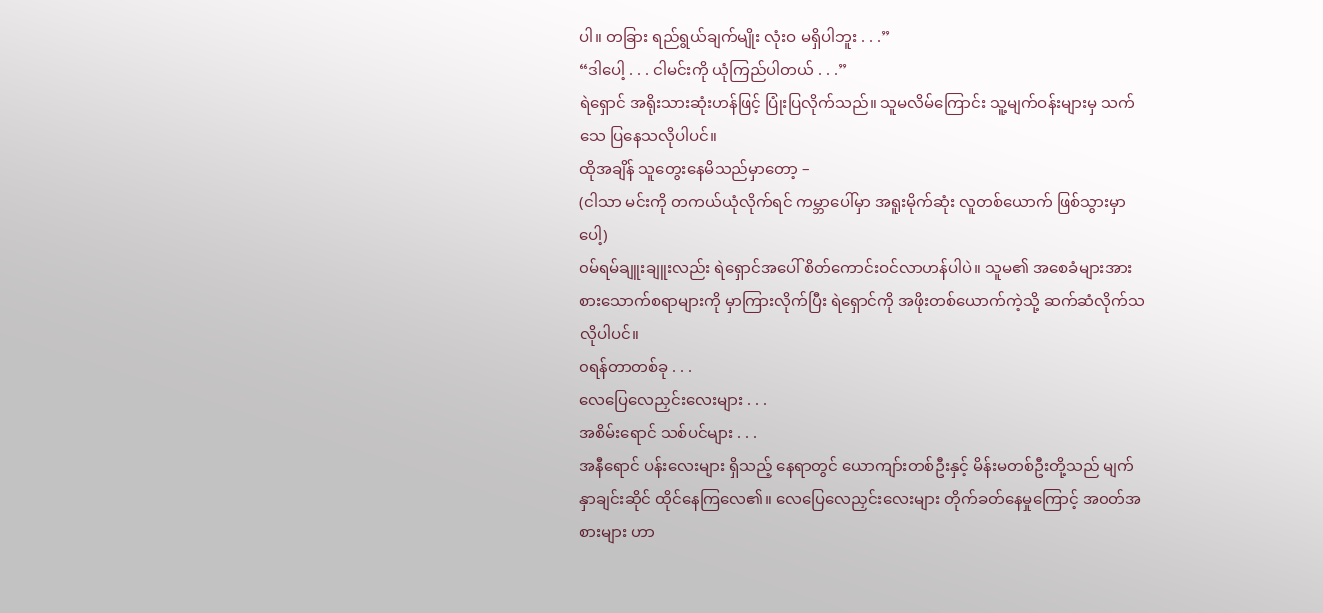ပါ။ တခြား ရည်ရွယ်ချက်မျိုး လုံးဝ မရှိပါဘူး . . .”
“ဒါပေါ့ . . . ငါမင်းကို ယုံကြည်ပါတယ် . . .”
ရဲရှောင် အရိုးသားဆုံးဟန်ဖြင့် ပြုံးပြလိုက်သည်။ သူမလိမ်ကြောင်း သူ့မျက်ဝန်းများမှ သက်သေ ပြနေသလိုပါပင်။
ထိုအချိန် သူတွေးနေမိသည်မှာတော့ –
(ငါသာ မင်းကို တကယ်ယုံလိုက်ရင် ကမ္ဘာပေါ်မှာ အရူးမိုက်ဆုံး လူတစ်ယောက် ဖြစ်သွားမှာပေါ့)
၀မ်ရမ်ချူးချူးလည်း ရဲရှောင်အပေါ် စိတ်ကောင်းဝင်လာဟန်ပါပဲ။ သူမ၏ အစေခံများအား စားသောက်စရာများကို မှာကြားလိုက်ပြီး ရဲရှောင်ကို အဖိုးတစ်ယောက်ကဲ့သို့ ဆက်ဆံလိုက်သလိုပါပင်။
၀ရန်တာတစ်ခု . . .
လေပြေလေညှင်းလေးများ . . .
အစိမ်းရောင် သစ်ပင်များ . . .
အနီရောင် ပန်းလေးများ ရှိသည့် နေရာတွင် ယောကျာ်းတစ်ဦးနှင့် မိန်းမတစ်ဦးတို့သည် မျက်နှာချင်းဆိုင် ထိုင်နေကြလေ၏။ လေပြေလေညှင်းလေးများ တိုက်ခတ်နေမှုကြောင့် အ၀တ်အစားများ ဟာ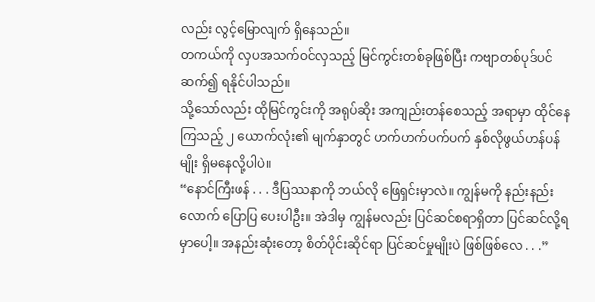လည်း လွင့်မြောလျက် ရှိနေသည်။
တကယ်ကို လှပအသက်ဝင်လှသည့် မြင်ကွင်းတစ်ခုဖြစ်ပြီး ကဗျာတစ်ပုဒ်ပင် ဆက်၍ ရနိုင်ပါသည်။
သို့သော်လည်း ထိုမြင်ကွင်းကို အရုပ်ဆိုး အကျည်းတန်စေသည့် အရာမှာ ထိုင်နေကြသည့် ၂ ယောက်လုံး၏ မျက်နှာတွင် ဟက်ဟက်ပက်ပက် နှစ်လိုဖွယ်ဟန်ပန်မျိုး ရှိမနေလို့ပါပဲ။
“နောင်ကြီးဖန် . . . ဒီပြဿနာကို ဘယ်လို ဖြေရှင်းမှာလဲ။ ကျွန်မကို နည်းနည်းလောက် ပြောပြ ပေးပါဦး။ အဲဒါမှ ကျွန်မလည်း ပြင်ဆင်စရာရှိတာ ပြင်ဆင်လို့ရမှာပေါ့။ အနည်းဆုံးတော့ စိတ်ပိုင်းဆိုင်ရာ ပြင်ဆင်မှုမျိုးပဲ ဖြစ်ဖြစ်လေ . . .”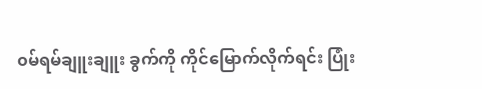၀မ်ရမ်ချူးချူး ခွက်ကို ကိုင်မြောက်လိုက်ရင်း ပြုံး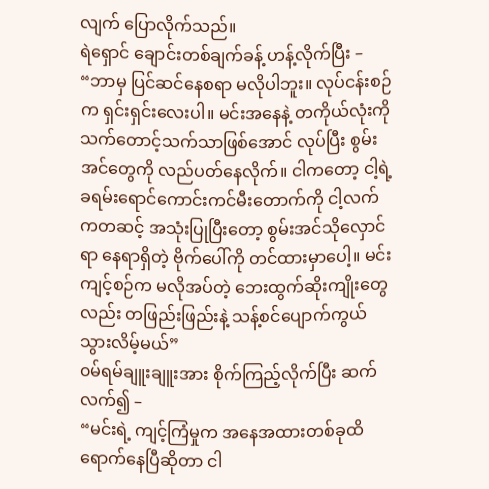လျက် ပြောလိုက်သည်။
ရဲရှောင် ချောင်းတစ်ချက်ခန့် ဟန့်လိုက်ပြီး –
“ဘာမှ ပြင်ဆင်နေစရာ မလိုပါဘူး။ လုပ်ငန်းစဉ်က ရှင်းရှင်းလေးပါ။ မင်းအနေနဲ့ တကိုယ်လုံးကို သက်တောင့်သက်သာဖြစ်အောင် လုပ်ပြီး စွမ်းအင်တွေကို လည်ပတ်နေလိုက်။ ငါကတော့ ငါ့ရဲ့ ခရမ်းရောင်ကောင်းကင်မီးတောက်ကို ငါ့လက်ကတဆင့် အသုံးပြုပြီးတော့ စွမ်းအင်သိုလှောင်ရာ နေရာရှိတဲ့ ဗိုက်ပေါ်ကို တင်ထားမှာပေါ့။ မင်းကျင့်စဉ်က မလိုအပ်တဲ့ ဘေးထွက်ဆိုးကျိုးတွေလည်း တဖြည်းဖြည်းနဲ့ သန့်စင်ပျောက်ကွယ်သွားလိမ့်မယ်”
၀မ်ရမ်ချူးချူးအား စိုက်ကြည့်လိုက်ပြီး ဆက်လက်၍ –
“မင်းရဲ့ ကျင့်ကြံမှုက အနေအထားတစ်ခုထိ ရောက်နေပြီဆိုတာ ငါ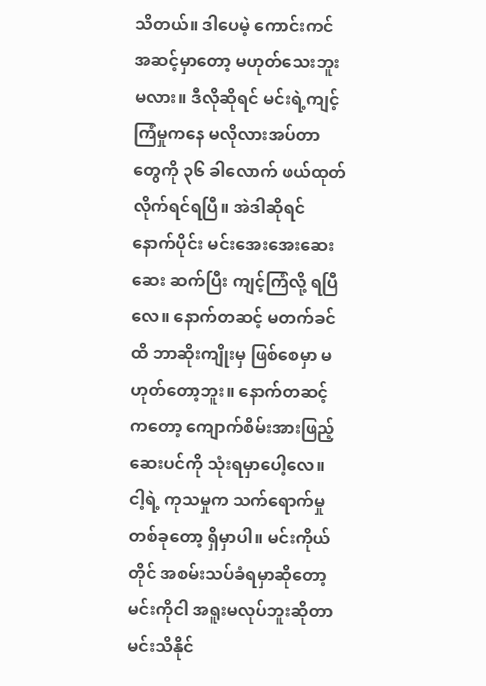သိတယ်။ ဒါပေမဲ့ ကောင်းကင် အဆင့်မှာတော့ မဟုတ်သေးဘူးမလား။ ဒီလိုဆိုရင် မင်းရဲ့ကျင့်ကြံမှုကနေ မလိုလားအပ်တာတွေကို ၃၆ ခါလောက် ဖယ်ထုတ်လိုက်ရင်ရပြီ။ အဲဒါဆိုရင် နောက်ပိုင်း မင်းအေးအေးဆေးဆေး ဆက်ပြီး ကျင့်ကြံလို့ ရပြီလေ။ နောက်တဆင့် မတက်ခင်ထိ ဘာဆိုးကျိုးမှ ဖြစ်စေမှာ မဟုတ်တော့ဘူး။ နောက်တဆင့်ကတော့ ကျောက်စိမ်းအားဖြည့်ဆေးပင်ကို သုံးရမှာပေါ့လေ။ ငါ့ရဲ့ ကုသမှုက သက်ရောက်မှုတစ်ခုတော့ ရှိမှာပါ။ မင်းကိုယ်တိုင် အစမ်းသပ်ခံရမှာဆိုတော့ မင်းကိုငါ အရူးမလုပ်ဘူးဆိုတာ မင်းသိနိုင်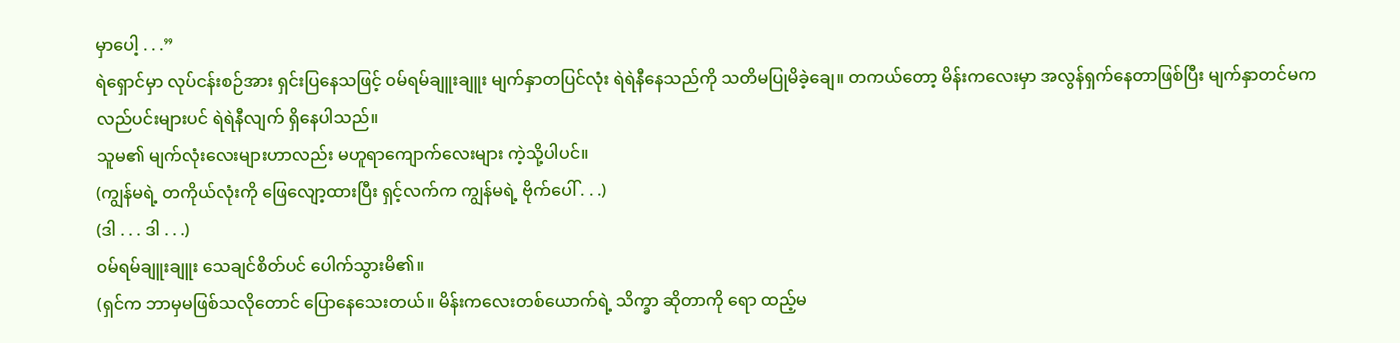မှာပေါ့ . . .”
ရဲရှောင်မှာ လုပ်ငန်းစဉ်အား ရှင်းပြနေသဖြင့် ၀မ်ရမ်ချူးချူး မျက်နှာတပြင်လုံး ရဲရဲနီနေသည်ကို သတိမပြုမိခဲ့ချေ။ တကယ်တော့ မိန်းကလေးမှာ အလွန်ရှက်နေတာဖြစ်ပြီး မျက်နှာတင်မက လည်ပင်းများပင် ရဲရဲနီလျက် ရှိနေပါသည်။
သူမ၏ မျက်လုံးလေးများဟာလည်း မဟူရာကျောက်လေးများ ကဲ့သို့ပါပင်။
(ကျွန်မရဲ့ တကိုယ်လုံးကို ဖြေလျော့ထားပြီး ရှင့်လက်က ကျွန်မရဲ့ ဗိုက်ပေါ် . . .)
(ဒါ . . . ဒါ . . .)
၀မ်ရမ်ချူးချူး သေချင်စိတ်ပင် ပေါက်သွားမိ၏။
(ရှင်က ဘာမှမဖြစ်သလိုတောင် ပြောနေသေးတယ်။ မိန်းကလေးတစ်ယောက်ရဲ့ သိက္ခာ ဆိုတာကို ရော ထည့်မ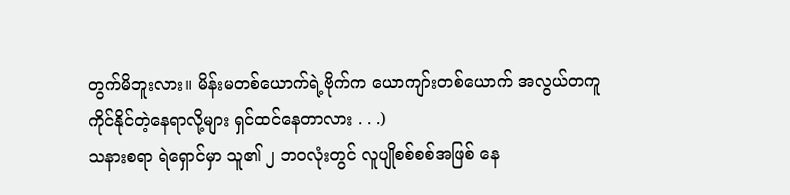တွက်မိဘူးလား။ မိန်းမတစ်ယောက်ရဲ့ဗိုက်က ယောကျာ်းတစ်ယောက် အလွယ်တကူ ကိုင်နိုင်တဲ့နေရာလို့များ ရှင်ထင်နေတာလား . . .)
သနားစရာ ရဲရှောင်မှာ သူ၏ ၂ ဘ၀လုံးတွင် လူပျိုစစ်စစ်အဖြစ် နေ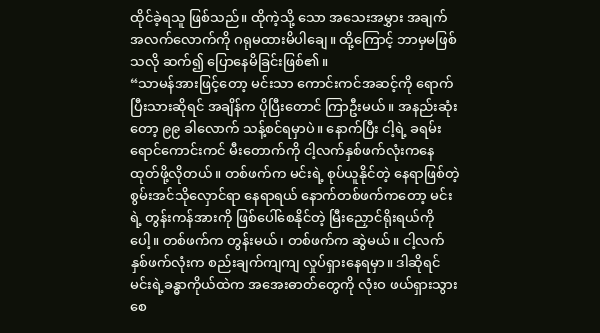ထိုင်ခဲ့ရသူ ဖြစ်သည်။ ထိုကဲ့သို့ သော အသေးအမွှား အချက်အလက်လောက်ကို ဂရုမထားမိပါချေ။ ထို့ကြောင့် ဘာမှမဖြစ်သလို ဆက်၍ ပြောနေမိခြင်းဖြစ်၏။
“သာမန်အားဖြင့်တော့ မင်းသာ ကောင်းကင်အဆင့်ကို ရောက်ပြီးသားဆိုရင် အချိန်က ပိုပြီးတောင် ကြာဦးမယ်။ အနည်းဆုံးတော့ ၉၉ ခါလောက် သန့်စင်ရမှာပဲ။ နောက်ပြီး ငါ့ရဲ့ ခရမ်းရောင်ကောင်းကင် မီးတောက်ကို ငါ့လက်နှစ်ဖက်လုံးကနေ ထုတ်ဖို့လိုတယ်။ တစ်ဖက်က မင်းရဲ့ စုပ်ယူနိုင်တဲ့ နေရာဖြစ်တဲ့ စွမ်းအင်သိုလှောင်ရာ နေရာရယ် နောက်တစ်ဖက်ကတော့ မင်းရဲ့ တွန်းကန်အားကို ဖြစ်ပေါ်စေနိုင်တဲ့ မြီးညှောင်ရိုးရယ်ကိုပေါ့။ တစ်ဖက်က တွန်းမယ်၊ တစ်ဖက်က ဆွဲမယ်။ ငါ့လက်နှစ်ဖက်လုံးက စည်းချက်ကျကျ လှုပ်ရှားနေရမှာ။ ဒါဆိုရင် မင်းရဲ့ခန္ဓာကိုယ်ထဲက အအေးဓာတ်တွေကို လုံးဝ ဖယ်ရှားသွားစေ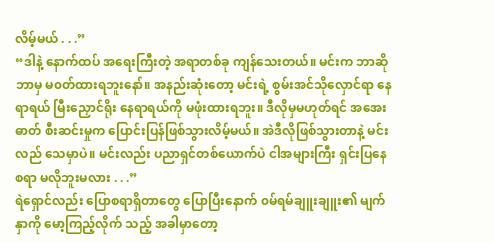လိမ့်မယ် . . .”
“ဒါနဲ့ နောက်ထပ် အရေးကြီးတဲ့ အရာတစ်ခု ကျန်သေးတယ်။ မင်းက ဘာဆိုဘာမှ မ၀တ်ထားရဘူးနော်။ အနည်းဆုံးတော့ မင်းရဲ့ စွမ်းအင်သိုလှောင်ရာ နေရာရယ် မြီးညှောင်ရိုး နေရာရယ်ကို မဖုံးထားရဘူး။ ဒီလိုမှမဟုတ်ရင် အအေးဓာတ် စီးဆင်းမှုက ပြောင်းပြန်ဖြစ်သွားလိမ့်မယ်။ အဲဒီလိုဖြစ်သွားတာနဲ့ မင်းလည် သေမှာပဲ။ မင်းလည်း ပညာရှင်တစ်ယောက်ပဲ ငါအများကြီး ရှင်းပြနေစရာ မလိုဘူးမလား . . .”
ရဲရှောင်လည်း ပြောစရာရှိတာတွေ ပြောပြီးနောက် ၀မ်ရမ်ချူးချူး၏ မျက်နှာကို မော့ကြည့်လိုက် သည့် အခါမှာတော့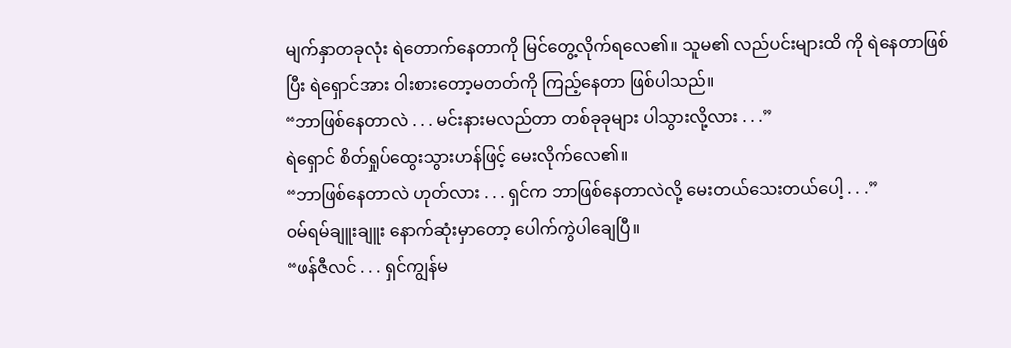မျက်နှာတခုလုံး ရဲတောက်နေတာကို မြင်တွေ့လိုက်ရလေ၏။ သူမ၏ လည်ပင်းများထိ ကို ရဲနေတာဖြစ်ပြီး ရဲရှောင်အား ဝါးစားတော့မတတ်ကို ကြည့်နေတာ ဖြစ်ပါသည်။
“ဘာဖြစ်နေတာလဲ . . . မင်းနားမလည်တာ တစ်ခုခုများ ပါသွားလို့လား . . .”
ရဲရှောင် စိတ်ရှုပ်ထွေးသွားဟန်ဖြင့် မေးလိုက်လေ၏။
“ဘာဖြစ်နေတာလဲ ဟုတ်လား . . . ရှင်က ဘာဖြစ်နေတာလဲလို့ မေးတယ်သေးတယ်ပေါ့ . . .”
၀မ်ရမ်ချူးချူး နောက်ဆုံးမှာတော့ ပေါက်ကွဲပါချေပြီ။
“ဖန်ဇီလင် . . . ရှင်ကျွန်မ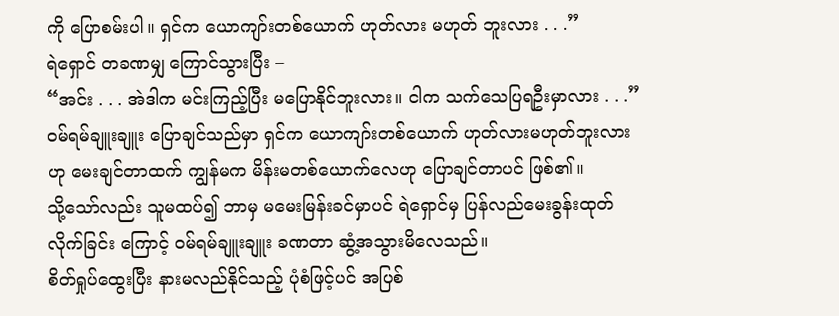ကို ပြောစမ်းပါ။ ရှင်က ယောကျာ်းတစ်ယောက် ဟုတ်လား မဟုတ် ဘူးလား . . .”
ရဲရှောင် တခဏမျှ ကြောင်သွားပြီး –
“အင်း . . . အဲဒါက မင်းကြည့်ပြီး မပြောနိုင်ဘူးလား။ ငါက သက်သေပြရဦးမှာလား . . .”
၀မ်ရမ်ချူးချူး ပြောချင်သည်မှာ ရှင်က ယောကျာ်းတစ်ယောက် ဟုတ်လားမဟုတ်ဘူးလားဟု မေးချင်တာထက် ကျွန်မက မိန်းမတစ်ယောက်လေဟု ပြောချင်တာပင် ဖြစ်၏။
သို့သော်လည်း သူမထပ်၍ ဘာမှ မမေးမြန်းခင်မှာပင် ရဲရှောင်မှ ပြန်လည်မေးခွန်းထုတ်လိုက်ခြင်း ကြောင့် ၀မ်ရမ်ချူးချူး ခဏတာ ဆွံ့အသွားမိလေသည်။
စိတ်ရှုပ်ထွေးပြီး နားမလည်နိုင်သည့် ပုံစံဖြင့်ပင် အပြစ်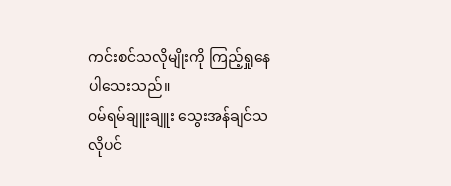ကင်းစင်သလိုမျိုးကို ကြည့်ရှုနေပါသေးသည်။
၀မ်ရမ်ချူးချူး သွေးအန်ချင်သလိုပင်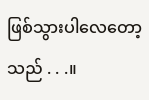ဖြစ်သွားပါလေတော့သည် . . .။